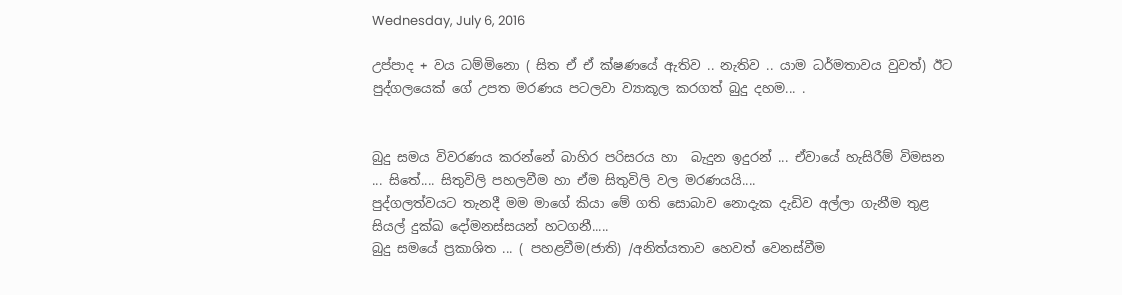Wednesday, July 6, 2016

උප්පාද + වය ධම්මිනො ( සිත ඒ ඒ ක්ෂණයේ ඇතිව .. නැතිව .. යාම ධර්මතාවය වුවත්) ඊට පුද්ගලයෙක් ගේ උපත මරණය පටලවා ව්‍යාකූල කරගත් බුදු දහම... .


බුදු සමය විවරණය කරන්නේ බාහිර පරිසරය හා  බැදුන ඉදුරන් ... ඒවායේ හැසිරීම් විමසන ... සිතේ.... සිතුවිලි පහලවීම හා ඒම සිතුවිලි වල මරණයයි....
පුද්ගලත්වයට තැනදී මම මාගේ කියා මේ ගති සොබාව නොදැක දැඩිව අල්ලා ගැනීම තුළ සියල් දුක්ඛ දෝමනස්සයන් හටගනී.....
බුදු සමයේ ප්‍රකාශිත ... ( පහළවීම(ජාති) /අනිත්යතාව හෙවත් වෙනස්වීම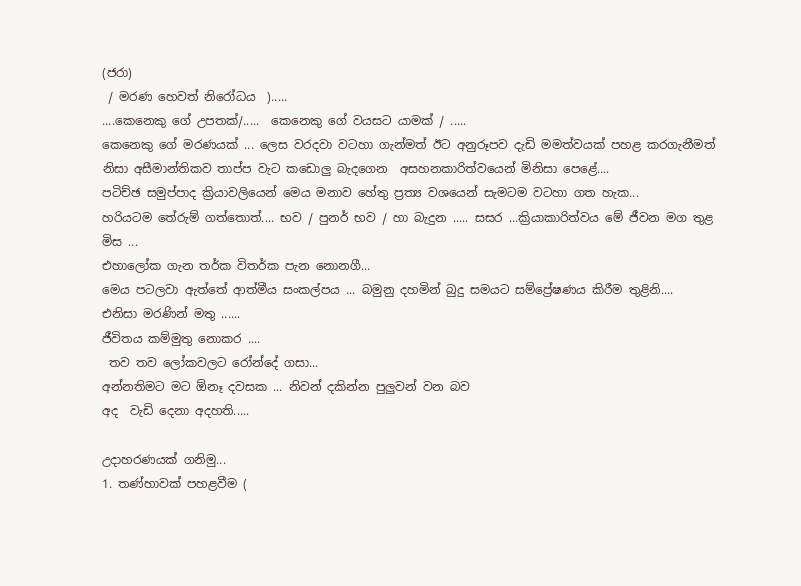(ජරා)
 / මරණ හෙවත් නිරෝධය  ).....
....කෙනෙකු ගේ උපතක්/.....  කෙනෙකු ගේ වයසට යාමක් / .....
කෙනෙකු ගේ මරණයක් ... ලෙස වරදවා වටහා ගැන්මත් ඊට අනුරූපව දැඩි මමත්වයක් පහළ කරගැනීමත් නිසා අසීමාන්තිකව තාප්ප වැට කඩොලු බැදගෙන  අසහනකාරිත්වයෙන් මිනිසා පෙළේ....
පටිච්ඡ සමුප්පාද ක්‍රියාවලියෙන් මෙය මනාව හේතු ප්‍රත්‍ය වශයෙන් සැමටම වටහා ගත හැක...
හරියටම තේරුම් ගත්තොත්.... භව / පුනර් භව / හා බැදුන ..... සසර ...ක්‍රියාකාරිත්වය මේ ජීවන මග තුළ මිස ...
එහාලෝක ගැන තර්ක විතර්ක පැන නොනගී...
මෙය පටලවා ඇත්තේ ආත්මීය සංකල්පය ... බමුනු දහමින් බුදු සමයට සම්ප්‍රේෂණය කිරීම තුළිනි....
එනිසා මරණින් මතු ......
ජීවිතය කම්මුතු නොකර ....
 තව තව ලෝකවලට රෝන්දේ ගසා...
අන්නතිමට මට ඕනෑ දවසක ... නිවන් දකින්න පුලුවන් වන බව
අද  වැඩි දෙනා අදහති.....

උදාහරණයක් ගනිමු...
1. තණ්හාවක් පහළවීම (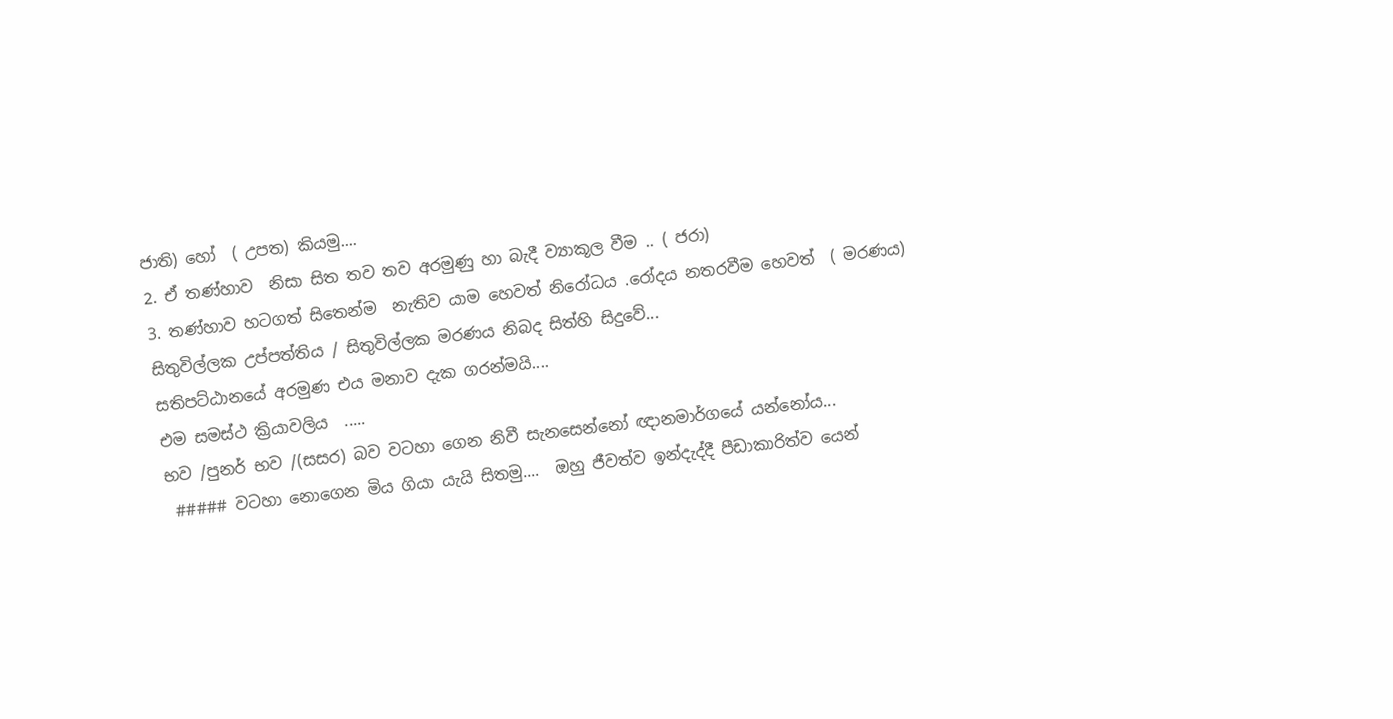ජාති) හෝ  ( උපත) කියමු....
2. ඒ තණ්හාව  නිසා සිත තව තව අරමුණු හා බැදී ව්‍යාකූල වීම .. ( ජරා)
3. තණ්හාව හටගත් සිතෙන්ම  නැතිව යාම හෙවත් නිරෝධය .රෝදය නතරවීම හෙවත්  ( මරණය)
සිතුවිල්ලක උප්පත්තිය / සිතුවිල්ලක මරණය නිබද සිත්හි සිදුවේ...
සතිපට්ඨානයේ අරමුණ එය මනාව දැක ගරන්මයි....
එම සමස්ථ ක්‍රියාවලිය  .....
භව /පුනර් භව /(සසර) බව වටහා ගෙන නිවී සැනසෙන්නෝ ඥානමාර්ගයේ යන්නෝය...
 ##### වටහා නොගෙන මිය ගියා යැයි සිතමු....  ඔහු ජීවත්ව ඉන්දැද්දී පීඩාකාරිත්ව යෙන්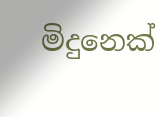මිදුනෙක්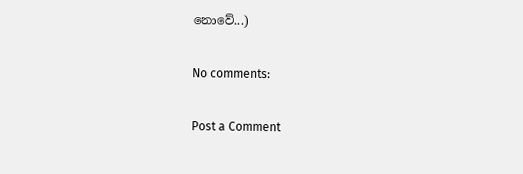නොවේ...)

No comments:

Post a Comment